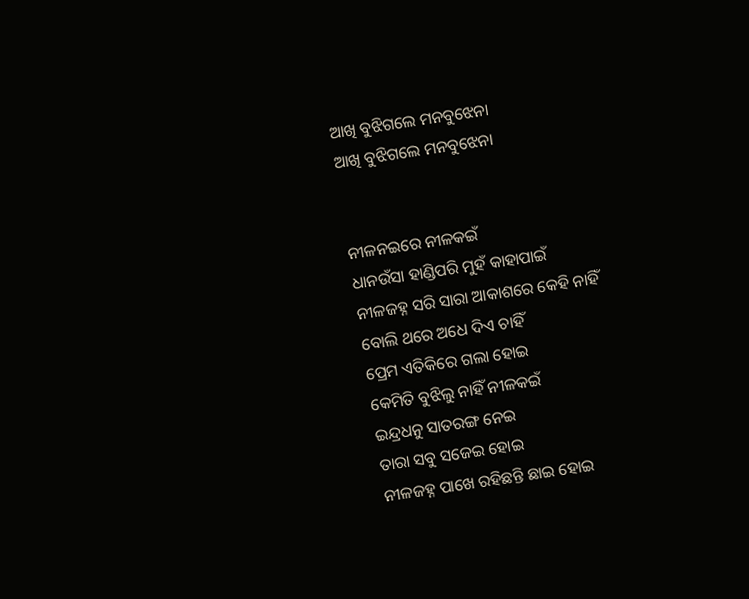ଆଖି ବୁଝିଗଲେ ମନବୁଝେନା
ଆଖି ବୁଝିଗଲେ ମନବୁଝେନା


ନୀଳନଇରେ ନୀଳକଇଁ
ଧାନଉଁସା ହାଣ୍ଡିପରି ମୁହଁ କାହାପାଇଁ
ନୀଳଜହ୍ନ ସରି ସାରା ଆକାଶରେ କେହି ନାହିଁ
ବୋଲି ଥରେ ଅଧେ ଦିଏ ଚାହିଁ
ପ୍ରେମ ଏତିକିରେ ଗଲା ହୋଇ
କେମିତି ବୁଝିଲୁ ନାହିଁ ନୀଳକଇଁ
ଇନ୍ଦ୍ରଧନୁ ସାତରଙ୍ଗ ନେଇ
ତାରା ସବୁ ସଜେଇ ହୋଇ
ନୀଳଜହ୍ନ ପାଖେ ରହିଛନ୍ତି ଛାଇ ହୋଇ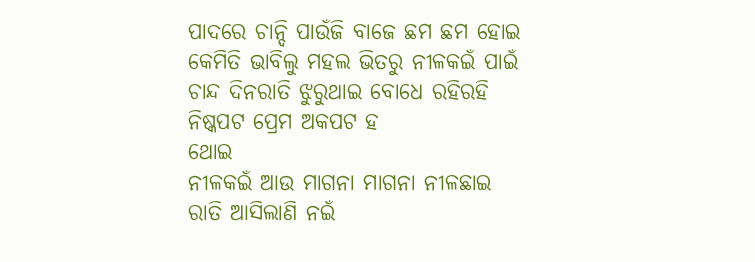ପାଦରେ ଚାନ୍ଦି ପାଉଁଜି ବାଜେ ଛମ ଛମ ହୋଇ
କେମିତି ଭାବିଲୁ ମହଲ ଭିତରୁ ନୀଳକଇଁ ପାଇଁ
ଚାନ୍ଦ ଦିନରାତି ଝୁରୁଥାଇ ବୋଧେ ରହିରହି
ନିଷ୍କପଟ ପ୍ରେମ ଅକପଟ ହ
ଥୋଇ
ନୀଳକଇଁ ଆଉ ମାଗନା ମାଗନା ନୀଳଛାଇ
ରାତି ଆସିଲାଣି ନଇଁ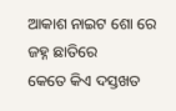ଆକାଶ ନାଇଟ ଶୋ ରେ ଜହ୍ନ ଛାତିରେ
କେତେ କିଏ ଦସ୍ତଖତ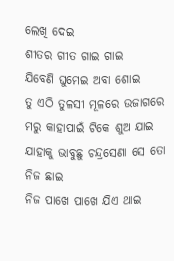ଲେଖି ଦେଇ
ଶୀତର ଗୀତ ଗାଇ ଗାଇ
ଯିବେଣି ଘୁମେଇ ଅବା ଶୋଇ
ତୁ ଏଠି ତୁଳସୀ ମୂଳରେ ଉଜାଗରେ
ମରୁ କାହାପାଇଁ ଟିକେ ଶୁଅ ଯାଇ
ଯାହାକୁ ଭାବୁଛୁ ଚନ୍ଦ୍ରସେଣା ସେ ତୋ ନିଜ ଛାଇ
ନିଜ ପାଖେ ପାଖେ ଯିଏ ଥାଇ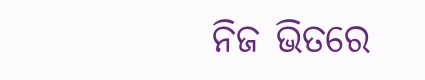ନିଜ ଭିତରେ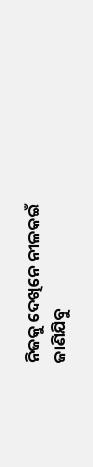ନିଜକୁ ଦେଖିନେ ନୀଳକଇଁ
ଜାଣିଯିବୁ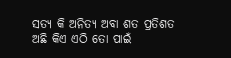ସତ୍ୟ କି ଅନିତ୍ୟ ଅବା ଶତ ପ୍ରତିଶତ
ଅଛି କିଏ ଏଠି ତୋ ପାଇଁ